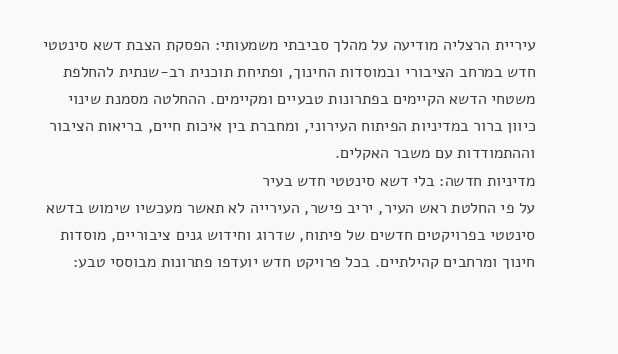עיריית הרצליה מודיעה על מהלך סביבתי משמעותי: הפסקת הצבת דשא סינטטי חדש במרחב הציבורי ובמוסדות החינוך, ופתיחת תוכנית רב-שנתית להחלפת משטחי הדשא הקיימים בפתרונות טבעיים ומקיימים. ההחלטה מסמנת שינוי כיוון ברור במדיניות הפיתוח העירוני, ומחברת בין איכות חיים, בריאות הציבור וההתמודדות עם משבר האקלים.
מדיניות חדשה: בלי דשא סינטטי חדש בעיר
על פי החלטת ראש העיר, יריב פישר, העירייה לא תאשר מעכשיו שימוש בדשא סינטטי בפרויקטים חדשים של פיתוח, שדרוג וחידוש גנים ציבוריים, מוסדות חינוך ומרחבים קהילתיים. בכל פרויקט חדש יועדפו פתרונות מבוססי טבע: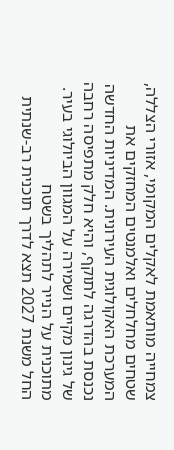צמחייה מותאמת לאקלים המקומי, אזורי הצללה, שטחים מחלחלים ואלמנטים המחזקים את המערכת האקולוגית העירונית. המדיניות החדשה נכנסת בהדרגה לתוקף, והיא חלק מתפיסה רחבה של גינון מקיים ושמירה על המגוון הביולוגי בעיר.
מתוכנית על הנייר לתהליך בשטח
החל משנת 2027 תצא לדרך תוכנית רב-שנתית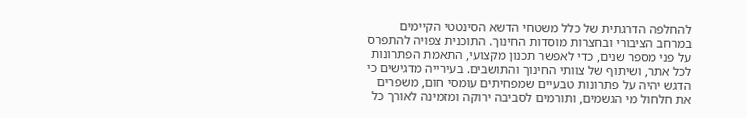להחלפה הדרגתית של כלל משטחי הדשא הסינטטי הקיימים במרחב הציבורי ובחצרות מוסדות החינוך. התוכנית צפויה להתפרס על פני מספר שנים, כדי לאפשר תכנון מקצועי, התאמת הפתרונות לכל אתר, ושיתוף של צוותי החינוך והתושבים. בעירייה מדגישים כי הדגש יהיה על פתרונות טבעיים שמפחיתים עומסי חום, משפרים את חלחול מי הגשמים, ותורמים לסביבה ירוקה ומזמינה לאורך כל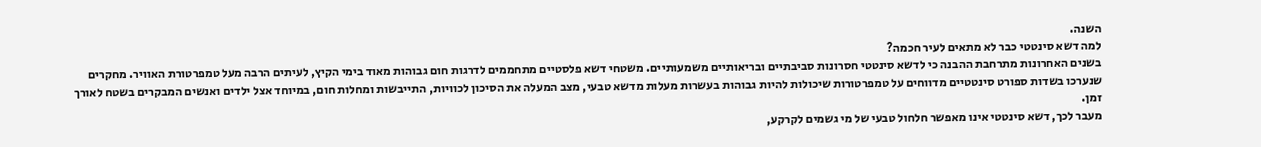השנה.
למה דשא סינטטי כבר לא מתאים לעיר חכמה?
בשנים האחרונות מתרחבת ההבנה כי לדשא סינטטי חסרונות סביבתיים ובריאותיים משמעותיים. משטחי דשא פלסטיים מתחממים לדרגות חום גבוהות מאוד בימי הקיץ, לעיתים הרבה מעל טמפרטורת האוויר. מחקרים שנערכו בשדות ספורט סינטטיים מדווחים על טמפרטורות שיכולות להיות גבוהות בעשרות מעלות מדשא טבעי, מצב המעלה את הסיכון לכוויות, התייבשות ומחלות חום, במיוחד אצל ילדים ואנשים המבקרים בשטח לאורך זמן.
מעבר לכך, דשא סינטטי אינו מאפשר חלחול טבעי של מי גשמים לקרקע,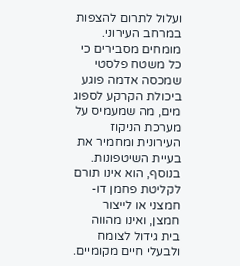ועלול לתרום להצפות במרחב העירוני. מומחים מסבירים כי כל משטח פלסטי שמכסה אדמה פוגע ביכולת הקרקע לספוג מים, מה שמעמיס על מערכת הניקוז העירונית ומחמיר את בעיית השיטפונות. בנוסף, הוא אינו תורם לקליטת פחמן דו-חמצני או לייצור חמצן, ואינו מהווה בית גידול לצומח ולבעלי חיים מקומיים.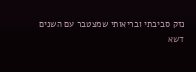נזק סביבתי ובריאותי שמצטבר עם השנים
דשא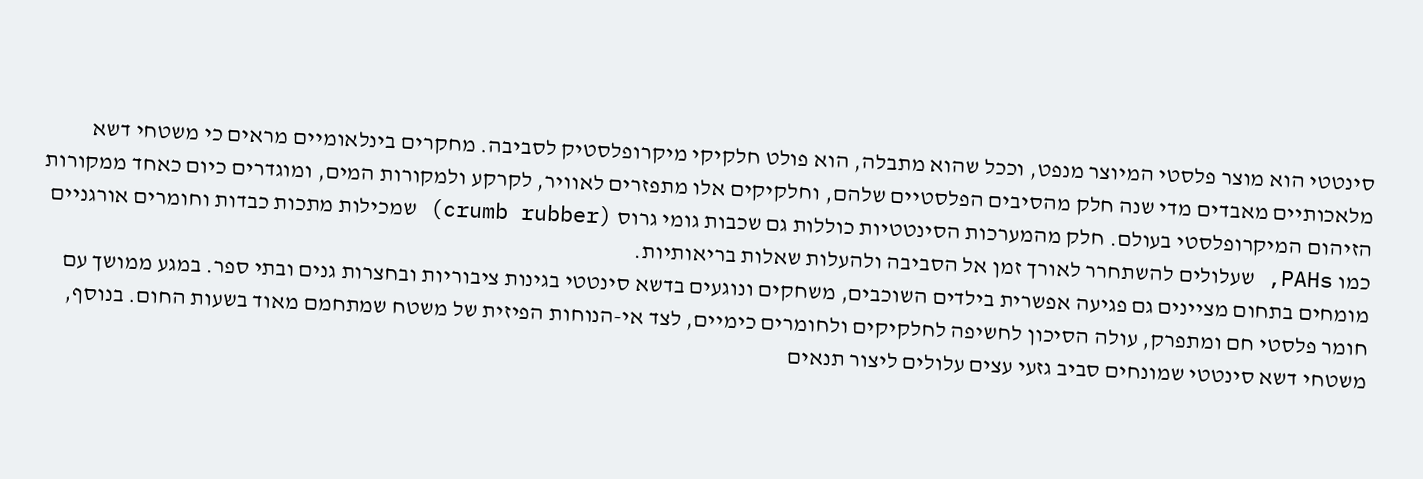סינטטי הוא מוצר פלסטי המיוצר מנפט, וככל שהוא מתבלה, הוא פולט חלקיקי מיקרופלסטיק לסביבה. מחקרים בינלאומיים מראים כי משטחי דשא מלאכותיים מאבדים מדי שנה חלק מהסיבים הפלסטיים שלהם, וחלקיקים אלו מתפזרים לאוויר, לקרקע ולמקורות המים, ומוגדרים כיום כאחד ממקורות הזיהום המיקרופלסטי בעולם. חלק מהמערכות הסינטטיות כוללות גם שכבות גומי גרוס (crumb rubber) שמכילות מתכות כבדות וחומרים אורגניים כמו PAHs, שעלולים להשתחרר לאורך זמן אל הסביבה ולהעלות שאלות בריאותיות.
מומחים בתחום מציינים גם פגיעה אפשרית בילדים השוכבים, משחקים ונוגעים בדשא סינטטי בגינות ציבוריות ובחצרות גנים ובתי ספר. במגע ממושך עם חומר פלסטי חם ומתפרק, עולה הסיכון לחשיפה לחלקיקים ולחומרים כימיים, לצד אי-הנוחות הפיזית של משטח שמתחמם מאוד בשעות החום. בנוסף, משטחי דשא סינטטי שמונחים סביב גזעי עצים עלולים ליצור תנאים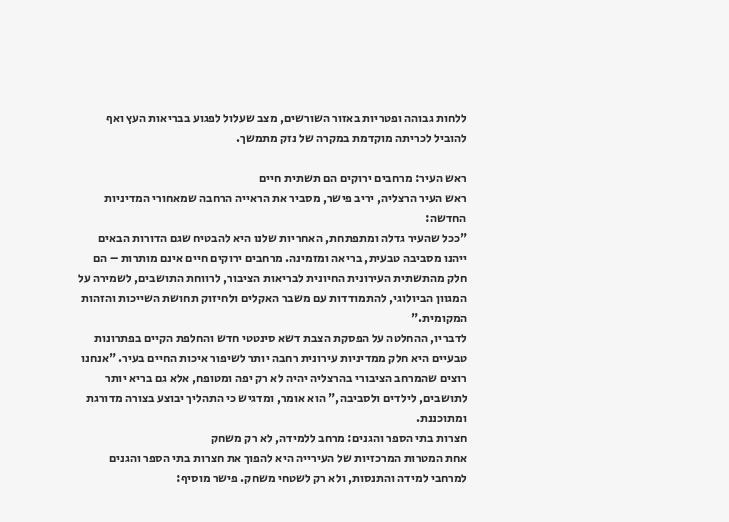ללחות גבוהה ופטריות באזור השורשים, מצב שעלול לפגוע בבריאות העץ ואף להוביל לכריתה מוקדמת במקרה של נזק מתמשך.

ראש העיר: מרחבים ירוקים הם תשתית חיים
ראש העיר הרצליה, יריב פישר, מסביר את הראייה הרחבה שמאחורי המדיניות החדשה:
"ככל שהעיר גדלה ומתפתחת, האחריות שלנו היא להבטיח שגם הדורות הבאים ייהנו מסביבה טבעית, בריאה ומזמינה. מרחבים ירוקים חיים אינם מותרות – הם חלק מהתשתית העירונית החיונית לבריאות הציבור, לרווחת התושבים, לשמירה על המגוון הביולוגי, להתמודדות עם משבר האקלים ולחיזוק תחושת השייכות והזהות המקומית."
לדבריו, ההחלטה על הפסקת הצבת דשא סינטטי חדש והחלפת הקיים בפתרונות טבעיים היא חלק ממדיניות עירונית רחבה יותר לשיפור איכות החיים בעיר. "אנחנו רוצים שהמרחב הציבורי בהרצליה יהיה לא רק יפה ומטופח, אלא גם בריא יותר לתושבים, לילדים ולסביבה," הוא אומר, ומדגיש כי התהליך יבוצע בצורה מדורגת ומתוכננת.
חצרות בתי הספר והגנים: מרחב ללמידה, לא רק משחק
אחת המטרות המרכזיות של העירייה היא להפוך את חצרות בתי הספר והגנים למרחבי למידה והתנסות, ולא רק לשטחי משחק. פישר מוסיף: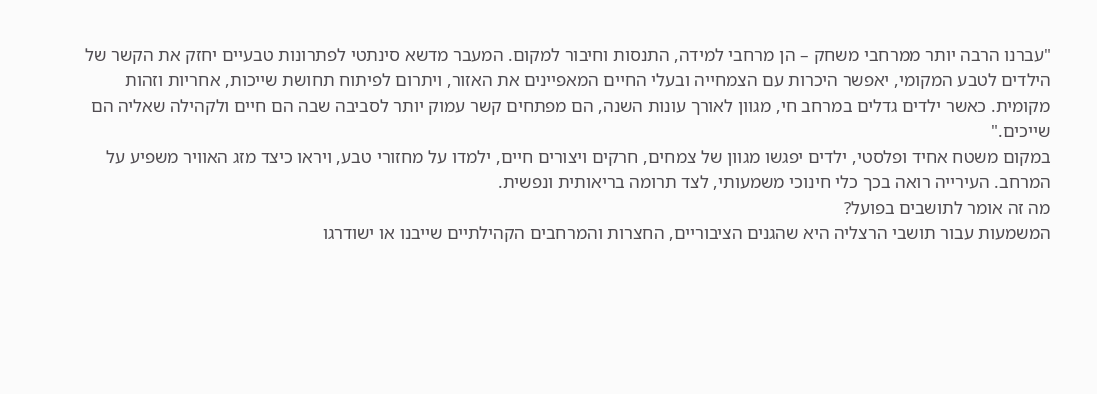"עברנו הרבה יותר ממרחבי משחק – הן מרחבי למידה, התנסות וחיבור למקום. המעבר מדשא סינתטי לפתרונות טבעיים יחזק את הקשר של הילדים לטבע המקומי, יאפשר היכרות עם הצמחייה ובעלי החיים המאפיינים את האזור, ויתרום לפיתוח תחושת שייכות, אחריות וזהות מקומית. כאשר ילדים גדלים במרחב חי, מגוון לאורך עונות השנה, הם מפתחים קשר עמוק יותר לסביבה שבה הם חיים ולקהילה שאליה הם שייכים."
במקום משטח אחיד ופלסטי, ילדים יפגשו מגוון של צמחים, חרקים ויצורים חיים, ילמדו על מחזורי טבע, ויראו כיצד מזג האוויר משפיע על המרחב. העירייה רואה בכך כלי חינוכי משמעותי, לצד תרומה בריאותית ונפשית.
מה זה אומר לתושבים בפועל?
המשמעות עבור תושבי הרצליה היא שהגנים הציבוריים, החצרות והמרחבים הקהילתיים שייבנו או ישודרגו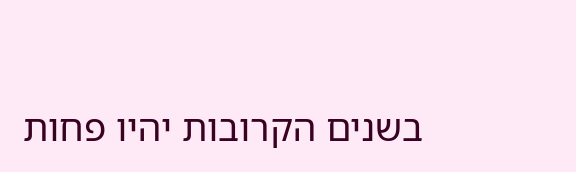בשנים הקרובות יהיו פחות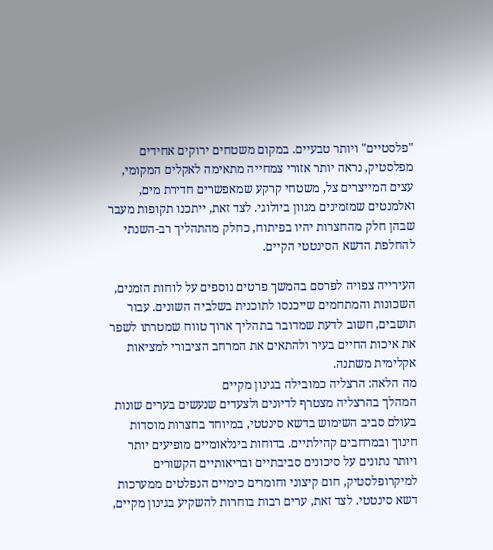"פלסטיים" ויותר טבעיים. במקום משטחים ירוקים אחידים מפלסטיק, נראה יותר אזורי צמחייה מתאימה לאקלים המקומי, עצים המייצרים צל, משטחי קרקע שמאפשרים חדירת מים, ואלמנטים שמזמינים מגוון ביולוגי. לצד זאת, ייתכנו תקופות מעבר שבהן חלק מהחצרות יהיו בפיתוח, כחלק מהתהליך רב-השנתי להחלפת הדשא הסינטטי הקיים.

העירייה צפויה לפרסם בהמשך פרטים נוספים על לוחות הזמנים, השכונות והמתחמים שייכנסו לתוכנית בשלביה השונים. עבור תושבים, חשוב לדעת שמדובר בתהליך ארוך טווח שמטרתו לשפר את איכות החיים בעיר ולהתאים את המרחב הציבורי למציאות אקלימית משתנה.
מה הלאה: הרצליה כמובילה בגינון מקיים
המהלך בהרצליה מצטרף לדיונים ולצעדים שנעשים בערים שונות בעולם סביב השימוש בדשא סינטטי, במיוחד בחצרות מוסדות חינוך ובמרחבים קהילתיים. בדוחות בינלאומיים מופיעים יותר ויותר נתונים על סיכונים סביבתיים ובריאותיים הקשורים למיקרופלסטיק, חום קיצוני וחומרים כימיים הנפלטים ממערכות דשא סינטטי. לצד זאת, ערים רבות בוחרות להשקיע בגינון מקיים,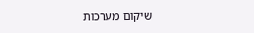שיקום מערכות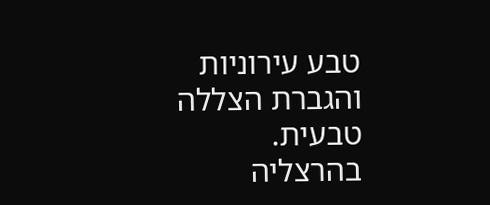טבע עירוניות והגברת הצללה טבעית.
בהרצליה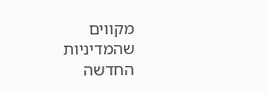מקווים שהמדיניות החדשה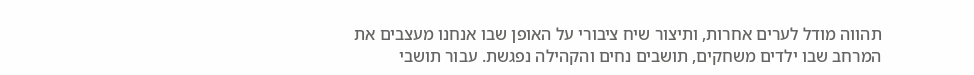תהווה מודל לערים אחרות, ותיצור שיח ציבורי על האופן שבו אנחנו מעצבים את המרחב שבו ילדים משחקים, תושבים נחים והקהילה נפגשת. עבור תושבי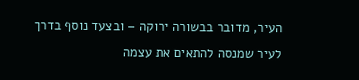העיר, מדובר בבשורה ירוקה – ובצעד נוסף בדרך לעיר שמנסה להתאים את עצמה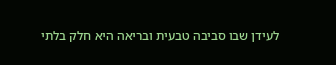לעידן שבו סביבה טבעית ובריאה היא חלק בלתי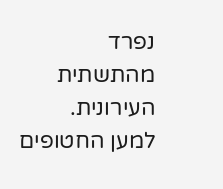נפרד מהתשתית העירונית.
למען החטופים